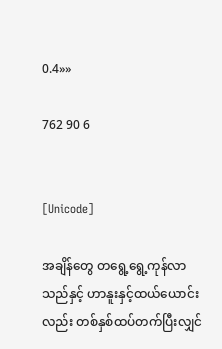0.4»»

762 90 6


[Unicode]

အချိန်တွေ တရွေ့ရွေ့ကုန်လာသည်နှင့် ဟာနူးနှင့်ထယ်ယောင်းလည်း တစ်နှစ်ထပ်တက်ပြီးလျှင်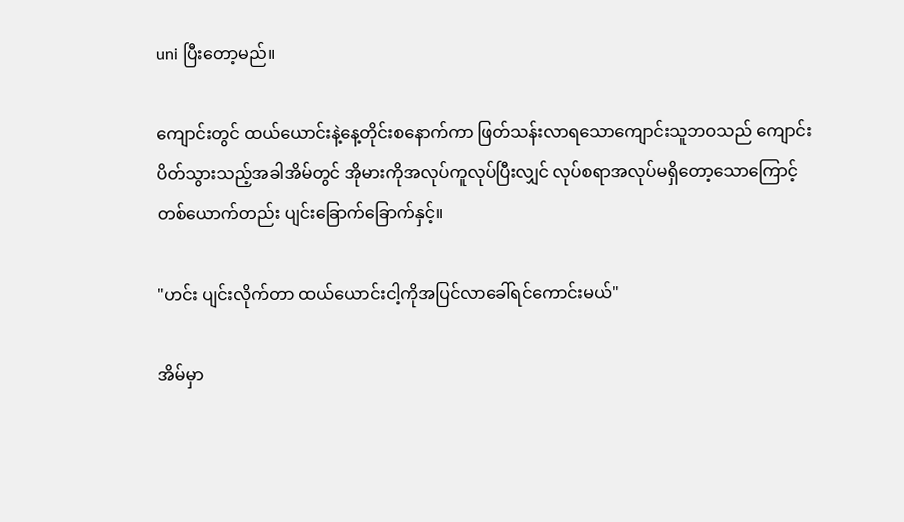uni ပြီးတော့မည်။

ကျောင်းတွင် ထယ်ယောင်းနဲ့နေ့တိုင်းစနောက်ကာ ဖြတ်သန်းလာရသောကျောင်းသူဘဝသည် ကျောင်းပိတ်သွားသည့်အခါအိမ်တွင် အိုမားကိုအလုပ်ကူလုပ်ပြီးလျှင် လုပ်စရာအလုပ်မရှိတော့သောကြောင့် တစ်ယောက်တည်း ပျင်းခြောက်ခြောက်နှင့်။

"ဟင်း ပျင်းလိုက်တာ ထယ်ယောင်းငါ့ကိုအပြင်လာခေါ်ရင်ကောင်းမယ်"

အိမ်မှာ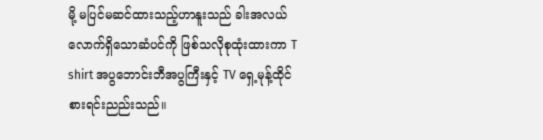မို့ မပြင်မဆင်ထားသည့်ဟာနူးသည် ခါးအလယ်လောက်ရှိသောဆံပင်ကို ဖြစ်သလိုစုထုံးထားကာ T shirt အပွဘောင်းဘီအပွကြီးနှင့် TV ရှေ့မုန့်ထိုင်စားရင်းညည်းသည်။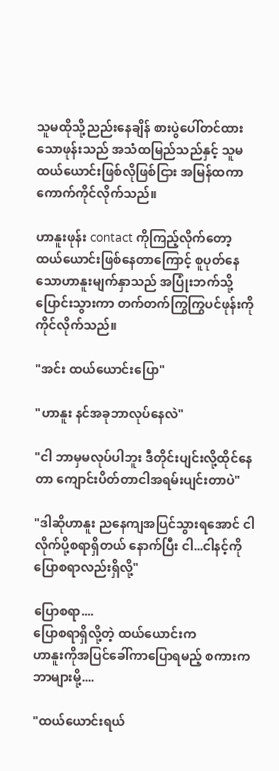သူမထိုသို့ညည်းနေချိန် စားပွဲပေါ်တင်ထားသောဖုန်းသည် အသံထမြည်သည်နှင့် သူမထယ်ယောင်းဖြစ်လိုဖြစ်ငြား အမြန်ထကာကောက်ကိုင်လိုက်သည်။

ဟာနူးဖုန်း contact ကိုကြည့်လိုက်တော့ ထယ်ယောင်းဖြစ်နေတာကြောင့် စူပုတ်နေသောဟာနူးမျက်နှာသည် အပြုံးဘက်သို့ပြောင်းသွားကာ တက်တက်ကြွကြွပင်ဖုန်းကိုကိုင်လိုက်သည်။

"အင်း ထယ်ယောင်းပြော"

"ဟာနူး နင်အခုဘာလုပ်နေလဲ"

"ငါ ဘာမှမလုပ်ပါဘူး ဒီတိုင်းပျင်းလို့ထိုင်နေတာ ကျောင်းပိတ်တာငါအရမ်းပျင်းတာပဲ"

"ဒါဆိုဟာနူး ညနေကျအပြင်သွားရအောင် ငါလိုက်ပို့စရာရှိတယ် နောက်ပြီး ငါ...ငါနင့်ကိုပြောစရာလည်းရှိလို့"

ပြောစရာ....
ပြောစရာရှိလို့တဲ့ ထယ်ယောင်းက
ဟာနူးကိုအပြင်ခေါ်ကာပြောရမည့် စကားကဘာများမို့....

"ထယ်ယောင်းရယ်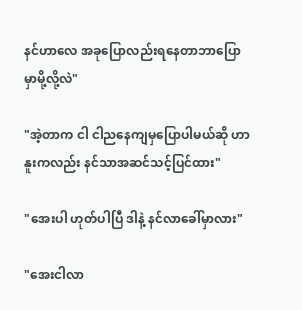နင်ဟာလေ အခုပြောလည်းရနေတာဘာပြောမှာမို့လို့လဲ"

"အဲ့တာက ငါ ငါညနေကျမှပြောပါမယ်ဆို ဟာနူးကလည်း နင်သာအဆင်သင့်ပြင်ထား"

"အေးပါ ဟုတ်ပါပြီ ဒါနဲ့ နင်လာခေါ်မှာလား"

"အေးငါလာ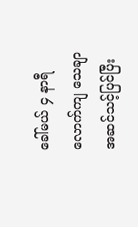ခေါ်မယ် ၄ နာရီလောက်ကျ ‌သေချာ အဆင်သင့်ပြင်ပြီး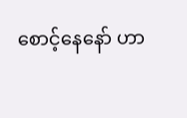စောင့်နေနော် ဟာ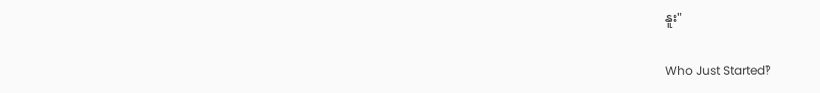နူး"

Who Just Started‽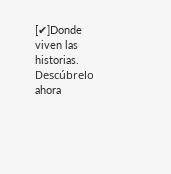[✔]Donde viven las historias. Descúbrelo ahora